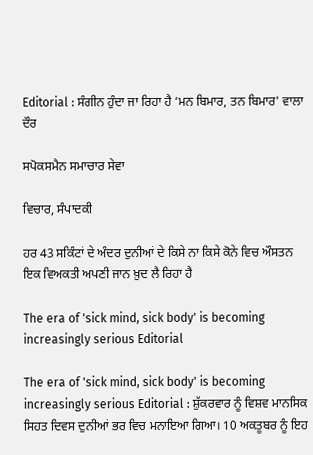Editorial : ਸੰਗੀਨ ਹੁੰਦਾ ਜਾ ਰਿਹਾ ਹੈ ‘ਮਨ ਬਿਮਾਰ, ਤਨ ਬਿਮਾਰ' ਵਾਲਾ ਦੌਰ

ਸਪੋਕਸਮੈਨ ਸਮਾਚਾਰ ਸੇਵਾ

ਵਿਚਾਰ, ਸੰਪਾਦਕੀ

ਹਰ 43 ਸਕਿੰਟਾਂ ਦੇ ਅੰਦਰ ਦੁਨੀਆਂ ਦੇ ਕਿਸੇ ਨਾ ਕਿਸੇ ਕੋਨੇ ਵਿਚ ਔਸਤਨ ਇਕ ਵਿਅਕਤੀ ਅਪਣੀ ਜਾਨ ਖ਼ੁਦ ਲੈ ਰਿਹਾ ਹੈ

The era of 'sick mind, sick body' is becoming increasingly serious Editorial

The era of 'sick mind, sick body' is becoming increasingly serious Editorial : ਸ਼ੁੱਕਰਵਾਰ ਨੂੰ ਵਿਸ਼ਵ ਮਾਨਸਿਕ ਸਿਹਤ ਦਿਵਸ ਦੁਨੀਆਂ ਭਰ ਵਿਚ ਮਨਾਇਆ ਗਿਆ। 10 ਅਕਤੂਬਰ ਨੂੰ ਇਹ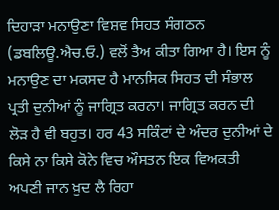ਦਿਹਾੜਾ ਮਨਾਉਣਾ ਵਿਸ਼ਵ ਸਿਹਤ ਸੰਗਠਨ (ਡਬਲਿਊ.ਐਚ.ਓ.) ਵਲੋਂ ਤੈਅ ਕੀਤਾ ਗਿਆ ਹੈ। ਇਸ ਨੂੰ ਮਨਾਉਣ ਦਾ ਮਕਸਦ ਹੈ ਮਾਨਸਿਕ ਸਿਹਤ ਦੀ ਸੰਭਾਲ ਪ੍ਰਤੀ ਦੁਨੀਆਂ ਨੂੰ ਜਾਗ੍ਰਿਤ ਕਰਨਾ। ਜਾਗ੍ਰਿਤ ਕਰਨ ਦੀ ਲੋੜ ਹੈ ਵੀ ਬਹੁਤ। ਹਰ 43 ਸਕਿੰਟਾਂ ਦੇ ਅੰਦਰ ਦੁਨੀਆਂ ਦੇ ਕਿਸੇ ਨਾ ਕਿਸੇ ਕੋਨੇ ਵਿਚ ਔਸਤਨ ਇਕ ਵਿਅਕਤੀ ਅਪਣੀ ਜਾਨ ਖ਼ੁਦ ਲੈ ਰਿਹਾ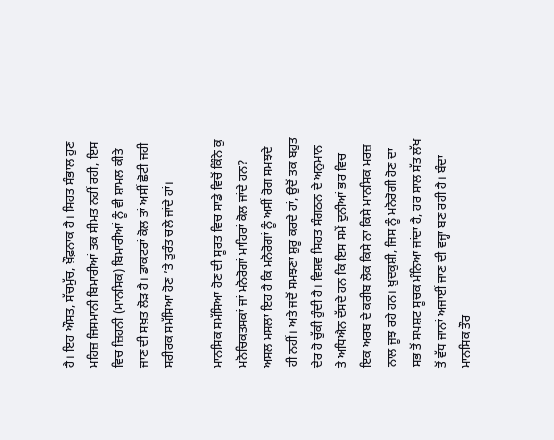ਹੈ। ਇਹ ਔਸਤ, ਸੱਚਮੁੱਚ, ਖ਼ੌਫ਼ਨਾਕ ਹੈ। ਸਿਹਤ ਸੰਭਾਲ ਹੁਣ ਮਹਿਜ਼ ਜਿਸਮਾਨੀ ਬਿਮਾਰੀਆਂ ਤਕ ਸੀਮਤ ਨਹੀਂ ਰਹੀ, ਇਸ ਵਿਚ ਜ਼ਿਹਨੀ (ਮਾਨਸਿਕ) ਬਿਮਾਰੀਆਂ ਨੂੰ ਵੀ ਸ਼ਾਮਲ ਕੀਤੇ ਜਾਣ ਦੀ ਸਖ਼ਤ ਲੋੜ ਹੈ। ਡਾਕਟਰਾਂ ਕੋਲ ਤਾਂ ਅਸੀਂ ਛੋਟੀ ਜਹੀ ਸਰੀਰਕ ਸਮੱਸਿਆ ਹੋਣ ’ਤੇ ਤੁਰੰਤ ਚਲੇ ਜਾਂਦੇ ਹਾਂ।

ਮਾਨਸਿਕ ਸਮੱਸਿਆ ਹੋਣ ਦੀ ਸੂਰਤ ਵਿਚ ਸਾਡੇ ਵਿਚੋਂ ਕਿੰਨੇ ਕੁ ਮਨੋਚਿਕਤਸਕਾਂ ਜਾਂ ਮਨੋਰੋਗਾਂ ਮਾਹਿਰਾਂ ਕੋਲ ਜਾਂਦੇ ਹਨ? ਅਸਲ ਮਸਲਾ ਇਹ ਹੈ ਕਿ ਮਨੋਰੋਗਾਂ ਨੂੰ ਅਸੀਂ ਰੋਗ ਸਮਝਦੇ ਹੀ ਨਹੀਂ। ਅਤੇ ਜਦੋਂ ਸਮਝਣਾ ਸ਼ੁਰੂ ਕਰਦੇ ਹਾਂ, ਉਦੋਂ ਤਕ ਬਹੁਤ ਦੇਰ ਹੋ ਚੁੱਕੀ ਹੁੰਦੀ ਹੈ। ਵਿਸ਼ਵ ਸਿਹਤ ਸੰਗਠਨ ਦੇ ਅਨੁਮਾਨ ਤੇ ਅਧਿਐਨ ਦੱਸਦੇ ਹਨ ਕਿ ਇਸ ਸਮੇਂ ਦੁਨੀਆਂ ਭਰ ਵਿਚ ਇਕ ਅਰਬ ਦੇ ਕਰੀਬ ਲੋਕ ਕਿਸੇ ਨਾ ਕਿਸੇ ਮਾਨਸਿਕ ਮਰਜ਼ ਨਾਲ ਜੂਝ ਰਹੇ ਹਨ। ਖ਼ੁਦਕੁਸ਼ੀ, ਜਿਸ ਨੂੰ ਮਨੋਰੋਗੀ ਹੋਣ ਦਾ ਸਭ ਤੋਂ ਸਪਸ਼ਟ ਸੂਚਕ ਮੰਨਿਆ ਜਾਂਦਾ ਹੈ, ਹਰ ਸਾਲ ਸੱਤ ਲੱਖ ਤੋਂ ਵੱਧ ਜਾਨਾਂ ਅਜਾਈਂ ਜਾਣ ਦੀ ਵਜ੍ਹਾ ਬਣ ਰਹੀ ਹੈ। ਬੰਦਾ ਮਾਨਸਿਕ ਤੌਰ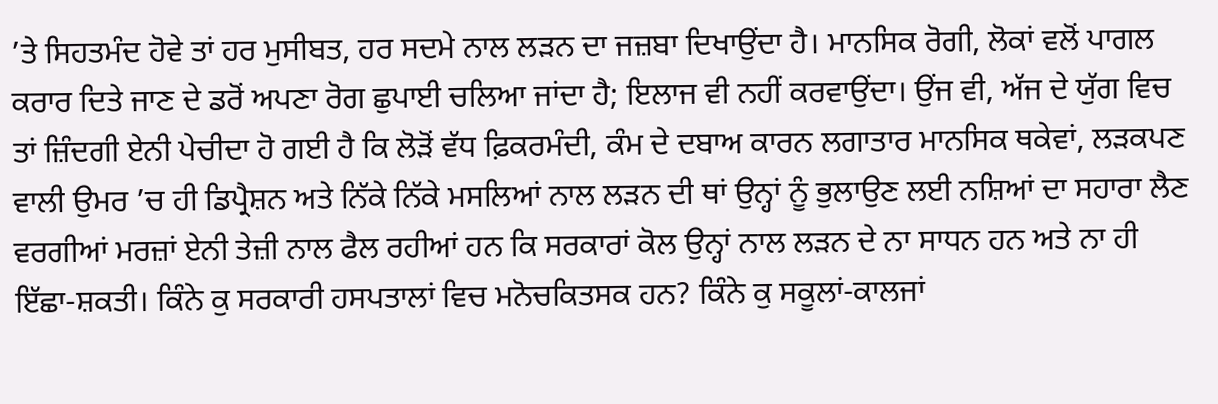’ਤੇ ਸਿਹਤਮੰਦ ਹੋਵੇ ਤਾਂ ਹਰ ਮੁਸੀਬਤ, ਹਰ ਸਦਮੇ ਨਾਲ ਲੜਨ ਦਾ ਜਜ਼ਬਾ ਦਿਖਾਉਂਦਾ ਹੈ। ਮਾਨਸਿਕ ਰੋਗੀ, ਲੋਕਾਂ ਵਲੋਂ ਪਾਗਲ ਕਰਾਰ ਦਿਤੇ ਜਾਣ ਦੇ ਡਰੋਂ ਅਪਣਾ ਰੋਗ ਛੁਪਾਈ ਚਲਿਆ ਜਾਂਦਾ ਹੈ; ਇਲਾਜ ਵੀ ਨਹੀਂ ਕਰਵਾਉਂਦਾ। ਉਂਜ ਵੀ, ਅੱਜ ਦੇ ਯੁੱਗ ਵਿਚ ਤਾਂ ਜ਼ਿੰਦਗੀ ਏਨੀ ਪੇਚੀਦਾ ਹੋ ਗਈ ਹੈ ਕਿ ਲੋੜੋਂ ਵੱਧ ਫ਼ਿਕਰਮੰਦੀ, ਕੰਮ ਦੇ ਦਬਾਅ ਕਾਰਨ ਲਗਾਤਾਰ ਮਾਨਸਿਕ ਥਕੇਵਾਂ, ਲੜਕਪਣ ਵਾਲੀ ਉਮਰ ’ਚ ਹੀ ਡਿਪ੍ਰੈਸ਼ਨ ਅਤੇ ਨਿੱਕੇ ਨਿੱਕੇ ਮਸਲਿਆਂ ਨਾਲ ਲੜਨ ਦੀ ਥਾਂ ਉਨ੍ਹਾਂ ਨੂੰ ਭੁਲਾਉਣ ਲਈ ਨਸ਼ਿਆਂ ਦਾ ਸਹਾਰਾ ਲੈਣ ਵਰਗੀਆਂ ਮਰਜ਼ਾਂ ਏਨੀ ਤੇਜ਼ੀ ਨਾਲ ਫੈਲ ਰਹੀਆਂ ਹਨ ਕਿ ਸਰਕਾਰਾਂ ਕੋਲ ਉਨ੍ਹਾਂ ਨਾਲ ਲੜਨ ਦੇ ਨਾ ਸਾਧਨ ਹਨ ਅਤੇ ਨਾ ਹੀ ਇੱਛਾ-ਸ਼ਕਤੀ। ਕਿੰਨੇ ਕੁ ਸਰਕਾਰੀ ਹਸਪਤਾਲਾਂ ਵਿਚ ਮਨੋਚਕਿਤਸਕ ਹਨ? ਕਿੰਨੇ ਕੁ ਸਕੂਲਾਂ-ਕਾਲਜਾਂ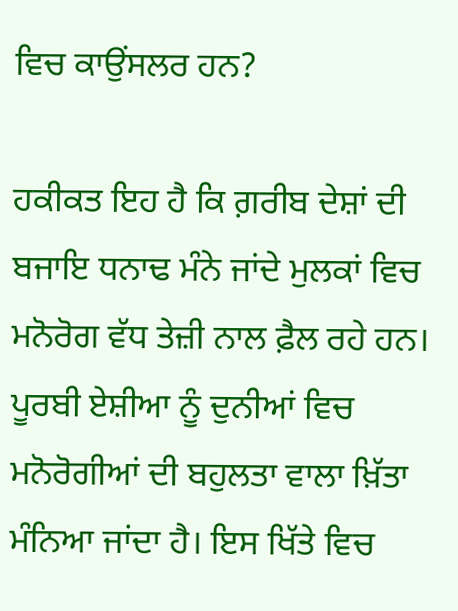ਵਿਚ ਕਾਉਂਸਲਰ ਹਨ?

ਹਕੀਕਤ ਇਹ ਹੈ ਕਿ ਗ਼ਰੀਬ ਦੇਸ਼ਾਂ ਦੀ ਬਜਾਇ ਧਨਾਢ ਮੰਨੇ ਜਾਂਦੇ ਮੁਲਕਾਂ ਵਿਚ ਮਨੋਰੋਗ ਵੱਧ ਤੇਜ਼ੀ ਨਾਲ ਫ਼ੈਲ ਰਹੇ ਹਨ। ਪੂਰਬੀ ਏਸ਼ੀਆ ਨੂੰ ਦੁਨੀਆਂ ਵਿਚ ਮਨੋਰੋਗੀਆਂ ਦੀ ਬਹੁਲਤਾ ਵਾਲਾ ਖ਼ਿੱਤਾ ਮੰਨਿਆ ਜਾਂਦਾ ਹੈ। ਇਸ ਖਿੱਤੇ ਵਿਚ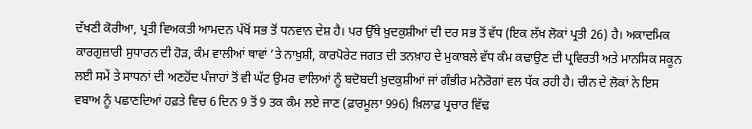ਦੱਖਣੀ ਕੋਰੀਆ, ਪ੍ਰਤੀ ਵਿਅਕਤੀ ਆਮਦਨ ਪੱਖੋਂ ਸਭ ਤੋਂ ਧਨਵਾਨ ਦੇਸ਼ ਹੈ। ਪਰ ਉੱਥੇ ਖ਼ੁਦਕੁਸ਼ੀਆਂ ਦੀ ਦਰ ਸਭ ਤੋਂ ਵੱਧ (ਇਕ ਲੱਖ ਲੋਕਾਂ ਪ੍ਰਤੀ 26) ਹੈ। ਅਕਾਦਮਿਕ ਕਾਰਗੁਜ਼ਾਰੀ ਸੁਧਾਰਨ ਦੀ ਹੋੜ, ਕੰਮ ਵਾਲੀਆਂ ਥਾਵਾਂ ’ਤੇ ਨਾਖ਼ੁਸ਼ੀ, ਕਾਰਪੋਰੇਟ ਜਗਤ ਦੀ ਤਨਖ਼ਾਹ ਦੇ ਮੁਕਾਬਲੇ ਵੱਧ ਕੰਮ ਕਢਾਉਣ ਦੀ ਪ੍ਰਵਿਰਤੀ ਅਤੇ ਮਾਨਸਿਕ ਸਕੂਨ ਲਈ ਸਮੇਂ ਤੇ ਸਾਧਨਾਂ ਦੀ ਅਣਹੋਂਦ ਪੰਜਾਹਾਂ ਤੋਂ ਵੀ ਘੱਟ ਉਮਰ ਵਾਲਿਆਂ ਨੂੰ ਬਦੋਬਦੀ ਖ਼ੁਦਕੁਸ਼ੀਆਂ ਜਾਂ ਗੰਭੀਰ ਮਨੋਰੋਗਾਂ ਵਲ ਧੱਕ ਰਹੀ ਹੈ। ਚੀਨ ਦੇ ਲੋਕਾਂ ਨੇ ਇਸ ਵਬਾਅ ਨੂੰ ਪਛਾਣਦਿਆਂ ਹਫ਼ਤੇ ਵਿਚ 6 ਦਿਨ 9 ਤੋਂ 9 ਤਕ ਕੰਮ ਲਏ ਜਾਣ (ਫ਼ਾਰਮੂਲਾ 996) ਖ਼ਿਲਾਫ਼ ਪ੍ਰਚਾਰ ਵਿੱਢ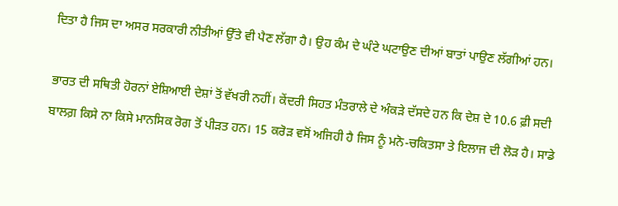ਦਿਤਾ ਹੈ ਜਿਸ ਦਾ ਅਸਰ ਸਰਕਾਰੀ ਨੀਤੀਆਂ ਉੱਤੇ ਵੀ ਪੈਣ ਲੱਗਾ ਹੈ। ਉਹ ਕੰਮ ਦੇ ਘੰਟੇ ਘਟਾਉਣ ਦੀਆਂ ਬਾਤਾਂ ਪਾਉਣ ਲੱਗੀਆਂ ਹਨ।

ਭਾਰਤ ਦੀ ਸਥਿਤੀ ਹੋਰਨਾਂ ਏਸ਼ਿਆਈ ਦੇਸ਼ਾਂ ਤੋਂ ਵੱਖਰੀ ਨਹੀਂ। ਕੇਂਦਰੀ ਸਿਹਤ ਮੰਤਰਾਲੇ ਦੇ ਅੰਕੜੇ ਦੱਸਦੇ ਹਨ ਕਿ ਦੇਸ਼ ਦੇ 10.6 ਫ਼ੀ ਸਦੀ ਬਾਲਗ਼ ਕਿਸੇ ਨਾ ਕਿਸੇ ਮਾਨਸਿਕ ਰੋਗ ਤੋਂ ਪੀੜਤ ਹਨ। 15 ਕਰੋੜ ਵਸੋਂ ਅਜਿਹੀ ਹੈ ਜਿਸ ਨੂੰ ਮਨੋ-ਚਕਿਤਸਾ ਤੇ ਇਲਾਜ ਦੀ ਲੋੜ ਹੈ। ਸਾਡੇ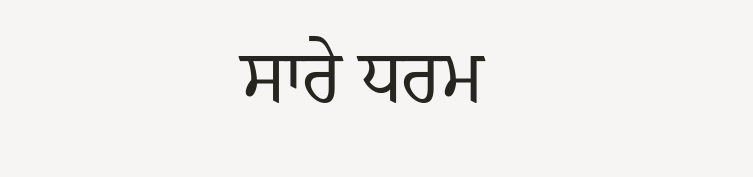ਸਾਰੇ ਧਰਮ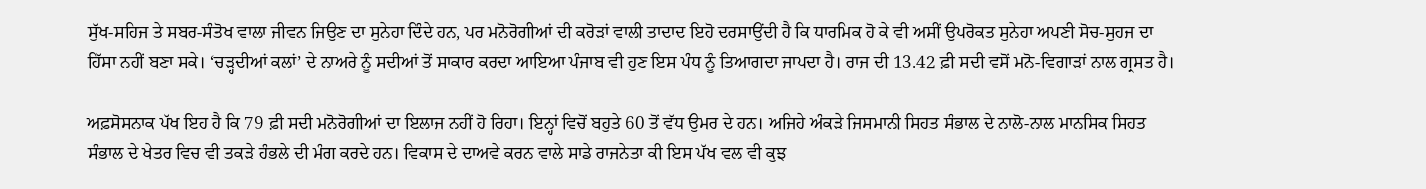ਸੁੱਖ-ਸਹਿਜ ਤੇ ਸਬਰ-ਸੰਤੋਖ ਵਾਲਾ ਜੀਵਨ ਜਿਉਣ ਦਾ ਸੁਨੇਹਾ ਦਿੰਦੇ ਹਨ, ਪਰ ਮਨੋਰੋਗੀਆਂ ਦੀ ਕਰੋੜਾਂ ਵਾਲੀ ਤਾਦਾਦ ਇਹੋ ਦਰਸਾਉਂਦੀ ਹੈ ਕਿ ਧਾਰਮਿਕ ਹੋ ਕੇ ਵੀ ਅਸੀਂ ਉਪਰੋਕਤ ਸੁਨੇਹਾ ਅਪਣੀ ਸੋਚ-ਸੁਹਜ ਦਾ ਹਿੱਸਾ ਨਹੀਂ ਬਣਾ ਸਕੇ। ‘ਚੜ੍ਹਦੀਆਂ ਕਲਾਂ’ ਦੇ ਨਾਅਰੇ ਨੂੰ ਸਦੀਆਂ ਤੋਂ ਸਾਕਾਰ ਕਰਦਾ ਆਇਆ ਪੰਜਾਬ ਵੀ ਹੁਣ ਇਸ ਪੰਧ ਨੂੰ ਤਿਆਗਦਾ ਜਾਪਦਾ ਹੈ। ਰਾਜ ਦੀ 13.42 ਫ਼ੀ ਸਦੀ ਵਸੋਂ ਮਨੋ-ਵਿਗਾੜਾਂ ਨਾਲ ਗ੍ਰਸਤ ਹੈ।

ਅਫ਼ਸੋਸਨਾਕ ਪੱਖ ਇਹ ਹੈ ਕਿ 79 ਫ਼ੀ ਸਦੀ ਮਨੋਰੋਗੀਆਂ ਦਾ ਇਲਾਜ ਨਹੀਂ ਹੋ ਰਿਹਾ। ਇਨ੍ਹਾਂ ਵਿਚੋਂ ਬਹੁਤੇ 60 ਤੋਂ ਵੱਧ ਉਮਰ ਦੇ ਹਨ। ਅਜਿਹੇ ਅੰਕੜੇ ਜਿਸਮਾਨੀ ਸਿਹਤ ਸੰਭਾਲ ਦੇ ਨਾਲੋ-ਨਾਲ ਮਾਨਸਿਕ ਸਿਹਤ ਸੰਭਾਲ ਦੇ ਖੇਤਰ ਵਿਚ ਵੀ ਤਕੜੇ ਹੰਭਲੇ ਦੀ ਮੰਗ ਕਰਦੇ ਹਨ। ਵਿਕਾਸ ਦੇ ਦਾਅਵੇ ਕਰਨ ਵਾਲੇ ਸਾਡੇ ਰਾਜਨੇਤਾ ਕੀ ਇਸ ਪੱਖ ਵਲ ਵੀ ਕੁਝ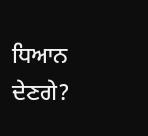ਧਿਆਨ ਦੇਣਗੇ?